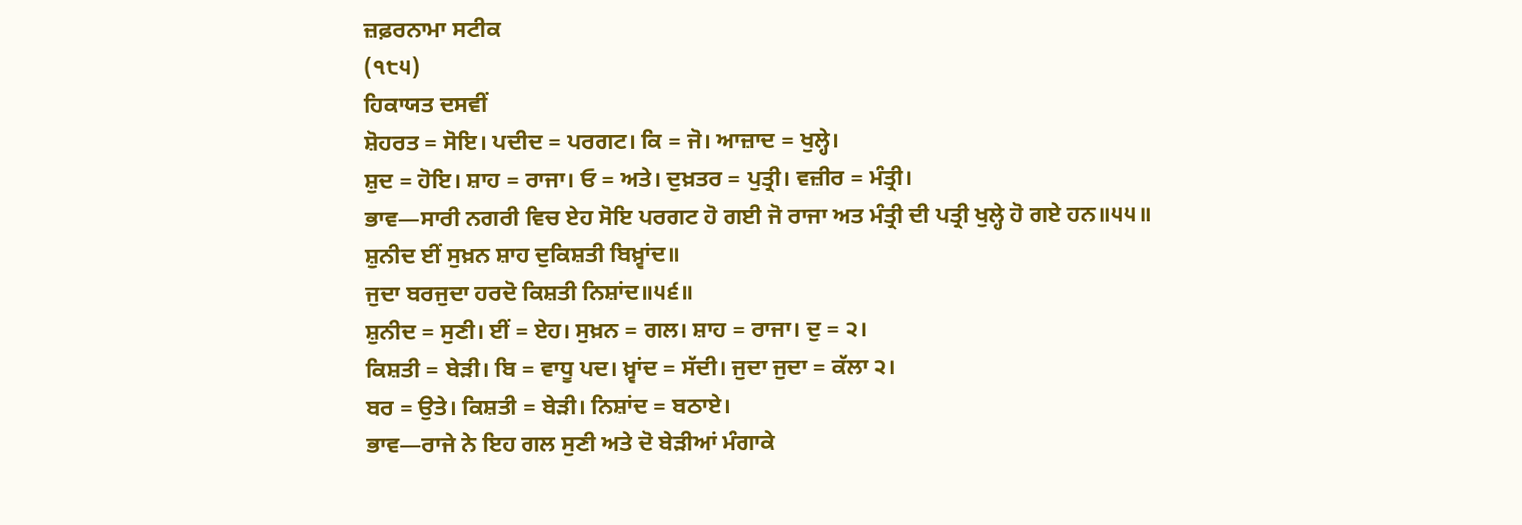ਜ਼ਫ਼ਰਨਾਮਾ ਸਟੀਕ
(੧੮੫)
ਹਿਕਾਯਤ ਦਸਵੀਂ
ਸ਼ੋਹਰਤ = ਸੋਇ। ਪਦੀਦ = ਪਰਗਟ। ਕਿ = ਜੋ। ਆਜ਼ਾਦ = ਖੁਲ੍ਹੇ।
ਸ਼ੁਦ = ਹੋਇ। ਸ਼ਾਹ = ਰਾਜਾ। ਓ = ਅਤੇ। ਦੁਖ਼ਤਰ = ਪੁਤ੍ਰੀ। ਵਜ਼ੀਰ = ਮੰਤ੍ਰੀ।
ਭਾਵ—ਸਾਰੀ ਨਗਰੀ ਵਿਚ ਏਹ ਸੋਇ ਪਰਗਟ ਹੋ ਗਈ ਜੋ ਰਾਜਾ ਅਤ ਮੰਤ੍ਰੀ ਦੀ ਪਤ੍ਰੀ ਖੁਲ੍ਹੇ ਹੋ ਗਏ ਹਨ॥੫੫॥
ਸ਼ੁਨੀਦ ਈਂ ਸੁਖ਼ਨ ਸ਼ਾਹ ਦੁਕਿਸ਼ਤੀ ਬਿਖ਼੍ਵਾਂਦ॥
ਜੁਦਾ ਬਰਜੁਦਾ ਹਰਦੋ ਕਿਸ਼ਤੀ ਨਿਸ਼ਾਂਦ॥੫੬॥
ਸ਼ੁਨੀਦ = ਸੁਣੀ। ਈਂ = ਏਹ। ਸੁਖ਼ਨ = ਗਲ। ਸ਼ਾਹ = ਰਾਜਾ। ਦੁ = ੨।
ਕਿਸ਼ਤੀ = ਬੇੜੀ। ਬਿ = ਵਾਧੂ ਪਦ। ਖ਼੍ਵਾਂਦ = ਸੱਦੀ। ਜੁਦਾ ਜੁਦਾ = ਕੱਲਾ ੨।
ਬਰ = ਉਤੇ। ਕਿਸ਼ਤੀ = ਬੇੜੀ। ਨਿਸ਼ਾਂਦ = ਬਠਾਏ।
ਭਾਵ—ਰਾਜੇ ਨੇ ਇਹ ਗਲ ਸੁਣੀ ਅਤੇ ਦੋ ਬੇੜੀਆਂ ਮੰਗਾਕੇ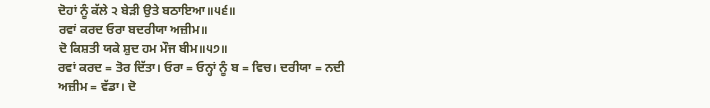ਦੋਹਾਂ ਨੂੰ ਕੱਲੇ ੨ ਬੇੜੀ ਉਤੇ ਬਠਾਇਆ॥੫੬॥
ਰਵਾਂ ਕਰਦ ਓਰਾ ਬਦਰੀਯਾ ਅਜ਼ੀਮ॥
ਦੋ ਕਿਸ਼ਤੀ ਯਕੇ ਸ਼ੁਦ ਹਮ ਮੌਜ ਬੀਮ॥੫੭॥
ਰਵਾਂ ਕਰਦ = ਤੋਰ ਦਿੱਤਾ। ਓਰਾ = ਓਨ੍ਹਾਂ ਨੂੰ ਬ = ਵਿਚ। ਦਰੀਯਾ = ਨਦੀ
ਅਜ਼ੀਮ = ਵੱਡਾ। ਦੋ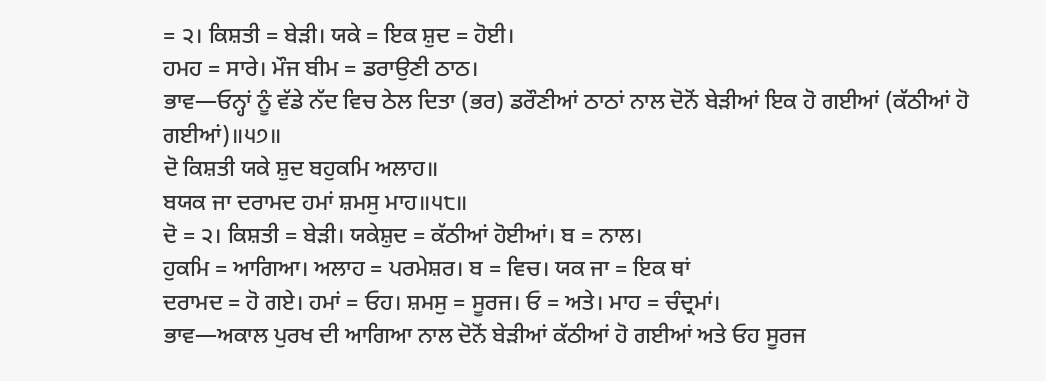= ੨। ਕਿਸ਼ਤੀ = ਬੇੜੀ। ਯਕੇ = ਇਕ ਸ਼ੁਦ = ਹੋਈ।
ਹਮਹ = ਸਾਰੇ। ਮੌਜ ਬੀਮ = ਡਰਾਉਣੀ ਠਾਠ।
ਭਾਵ—ਓਨ੍ਹਾਂ ਨੂੰ ਵੱਡੇ ਨੱਦ ਵਿਚ ਠੇਲ ਦਿਤਾ (ਭਰ) ਡਰੌਣੀਆਂ ਠਾਠਾਂ ਨਾਲ ਦੋਨੋਂ ਬੇੜੀਆਂ ਇਕ ਹੋ ਗਈਆਂ (ਕੱਠੀਆਂ ਹੋ ਗਈਆਂ)॥੫੭॥
ਦੋ ਕਿਸ਼ਤੀ ਯਕੇ ਸ਼ੁਦ ਬਹੁਕਮਿ ਅਲਾਹ॥
ਬਯਕ ਜਾ ਦਰਾਮਦ ਹਮਾਂ ਸ਼ਮਸੁ ਮਾਹ॥੫੮॥
ਦੋ = ੨। ਕਿਸ਼ਤੀ = ਬੇੜੀ। ਯਕੇਸ਼ੁਦ = ਕੱਠੀਆਂ ਹੋਈਆਂ। ਬ = ਨਾਲ।
ਹੁਕਮਿ = ਆਗਿਆ। ਅਲਾਹ = ਪਰਮੇਸ਼ਰ। ਬ = ਵਿਚ। ਯਕ ਜਾ = ਇਕ ਥਾਂ
ਦਰਾਮਦ = ਹੋ ਗਏ। ਹਮਾਂ = ਓਹ। ਸ਼ਮਸੁ = ਸੂਰਜ। ਓ = ਅਤੇ। ਮਾਹ = ਚੰਦ੍ਰਮਾਂ।
ਭਾਵ—ਅਕਾਲ ਪੁਰਖ ਦੀ ਆਗਿਆ ਨਾਲ ਦੋਨੋਂ ਬੇੜੀਆਂ ਕੱਠੀਆਂ ਹੋ ਗਈਆਂ ਅਤੇ ਓਹ ਸੂਰਜ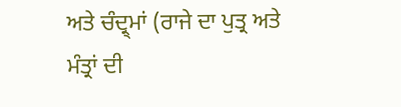ਅਤੇ ਚੰਦ੍ਰ੍ਮਾਂ (ਰਾਜੇ ਦਾ ਪੁਤ੍ਰ ਅਤੇ ਮੰਤ੍ਰਾਂ ਦੀ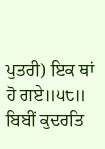ਪੁਤਰੀ) ਇਕ ਥਾਂ ਹੋ ਗਏ॥੫੮॥
ਬਿਬੀਂ ਕੁਦਰਤਿ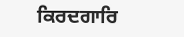ਕਿਰਦਗਾਰਿ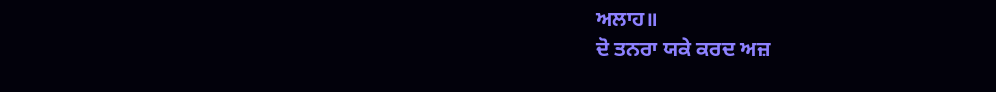ਅਲਾਹ॥
ਦੋ ਤਨਰਾ ਯਕੇ ਕਰਦ ਅਜ਼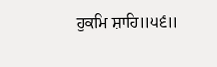ਹੁਕਮਿ ਸ਼ਾਹਿ॥੫੬॥